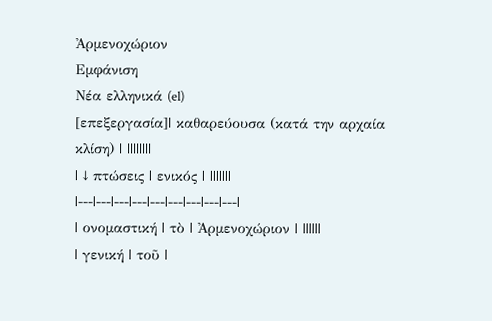Ἀρμενοχώριον
Εμφάνιση
Νέα ελληνικά (el)
[επεξεργασία]| καθαρεύουσα (κατά την αρχαία κλίση) | ||||||||
| ↓ πτώσεις | ενικός | |||||||
|---|---|---|---|---|---|---|---|---|
| ονομαστική | τὸ | Ἀρμενοχώριον | ||||||
| γενική | τοῦ |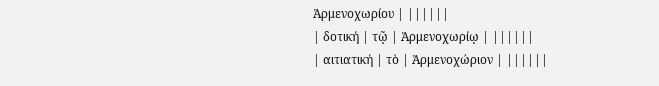Ἀρμενοχωρίου | ||||||
| δοτική | τῷ | Ἀρμενοχωρίῳ | ||||||
| αιτιατική | τὸ | Ἀρμενοχώριον | ||||||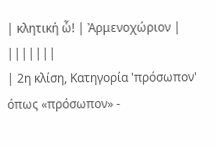| κλητική ὦ! | Ἀρμενοχώριον | |||||||
| 2η κλίση, Κατηγορία 'πρόσωπον' όπως «πρόσωπον» -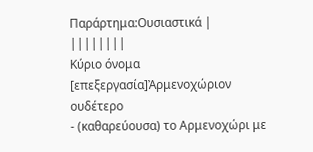Παράρτημα:Ουσιαστικά | ||||||||
Κύριο όνομα
[επεξεργασία]Ἀρμενοχώριον ουδέτερο
- (καθαρεύουσα) το Αρμενοχώρι με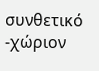συνθετικό -χώριον